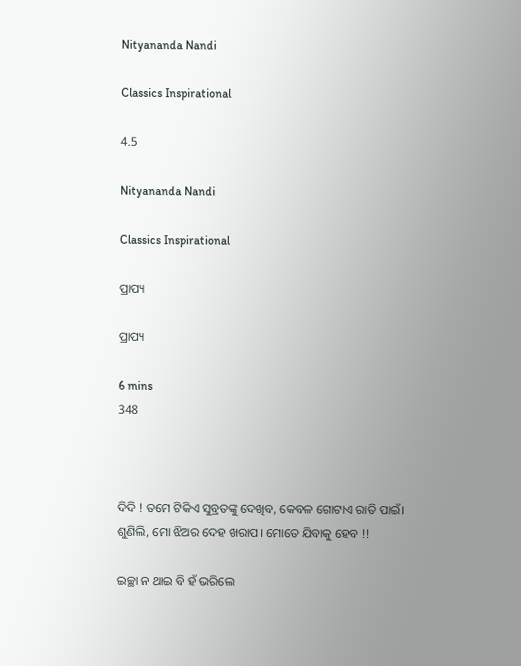Nityananda Nandi

Classics Inspirational

4.5

Nityananda Nandi

Classics Inspirational

ପ୍ରାପ୍ୟ

ପ୍ରାପ୍ୟ

6 mins
348



ଦିଦି ! ତମେ ଟିକିଏ ସୁବ୍ରତଙ୍କୁ ଦେଖିବ, କେବଳ ଗୋଟାଏ ରାତି ପାଇଁ। ଶୁଣିଲି, ମୋ ଝିଅର ଦେହ ଖରାପ। ମୋତେ ଯିବାକୁ ହେବ !!

ଇଚ୍ଛା ନ ଥାଇ ବି ହଁ ଭରିଲେ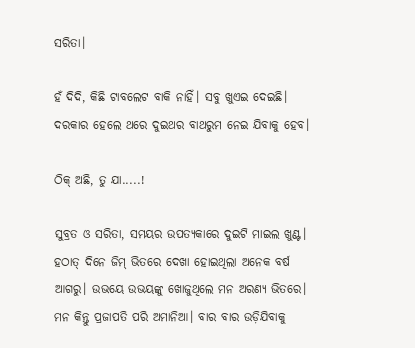ସରିତା।

ହଁ ଦିଦି, କିଛି ଟାବଲେଟ ବାକି ନାହିଁ। ସବୁ ଖୁଏଇ ଦେଇଛି। ଦରକାର ହେଲେ ଥରେ ଦୁଇଥର ବାଥରୁମ ନେଇ ଯିବାକୁ ହେବ।

ଠିକ୍ ଅଛି, ତୁ ଯା.....!

ସୁବ୍ରତ ଓ ସରିତା, ସମୟର ଉପତ୍ୟକାରେ ଦୁଇଟି ମାଇଲ ଖୁଣ୍ଟ। ହଠାତ୍ ଦିନେ ଜିମ୍ ଭିତରେ ଦେଖା ହୋଇଥିଲା ଅନେକ ବର୍ଷ ଆଗରୁ। ଉଭୟେ ଉଭୟଙ୍କୁ ଖୋଜୁଥିଲେ ମନ ଅରଣ୍ୟ ଭିତରେ। ମନ କିନ୍ତୁ ପ୍ରଜାପତି ପରି ଅମାନିଆ। ବାର ବାର ଉଡ଼ିଯିବାକୁ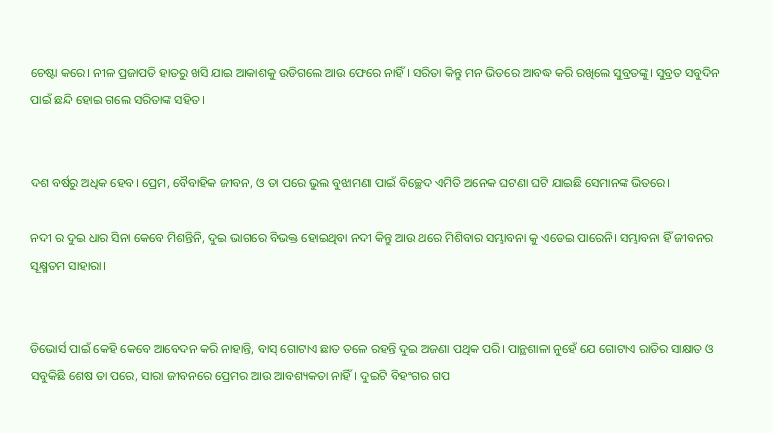ଚେଷ୍ଟା କରେ। ନୀଳ ପ୍ରଜାପତି ହାତରୁ ଖସି ଯାଇ ଆକାଶକୁ ଉଡିଗଲେ ଆଉ ଫେରେ ନାହିଁ । ସରିତା କିନ୍ତୁ ମନ ଭିତରେ ଆବଦ୍ଧ କରି ରଖିଲେ ସୁବ୍ରତଙ୍କୁ। ସୁବ୍ରତ ସବୁଦିନ ପାଇଁ ଛନ୍ଦି ହୋଇ ଗଲେ ସରିତାଙ୍କ ସହିତ।


ଦଶ ବର୍ଷରୁ ଅଧିକ ହେବ। ପ୍ରେମ, ବୈବାହିକ ଜୀବନ, ଓ ତା ପରେ ଭୁଲ ବୁଝାମଣା ପାଇଁ ବିଚ୍ଛେଦ ଏମିତି ଅନେକ ଘଟଣା ଘଟି ଯାଇଛି ସେମାନଙ୍କ ଭିତରେ।

ନଦୀ ର ଦୁଇ ଧାର ସିନା କେବେ ମିଶନ୍ତିନି, ଦୁଇ ଭାଗରେ ବିଭକ୍ତ ହୋଇଥିବା ନଦୀ କିନ୍ତୁ ଆଉ ଥରେ ମିଶିବାର ସମ୍ଭାବନା କୁ ଏଡେଇ ପାରେନି। ସମ୍ଭାବନା ହିଁ ଜୀବନର ସୂକ୍ଷ୍ମତମ ସାହାରା।


ଡିଭୋର୍ସ ପାଇଁ କେହି କେବେ ଆବେଦନ କରି ନାହାନ୍ତି, ବାସ୍ ଗୋଟାଏ ଛାତ ତଳେ ରହନ୍ତି ଦୁଇ ଅଜଣା ପଥିକ ପରି। ପାନ୍ଥଶାଳା ନୁହେଁ ଯେ ଗୋଟାଏ ରାତିର ସାକ୍ଷାତ ଓ ସବୁକିଛି ଶେଷ ତା ପରେ, ସାରା ଜୀବନରେ ପ୍ରେମର ଆଉ ଆବଶ୍ୟକତା ନାହିଁ। ଦୁଇଟି ବିହଂଗର ଗପ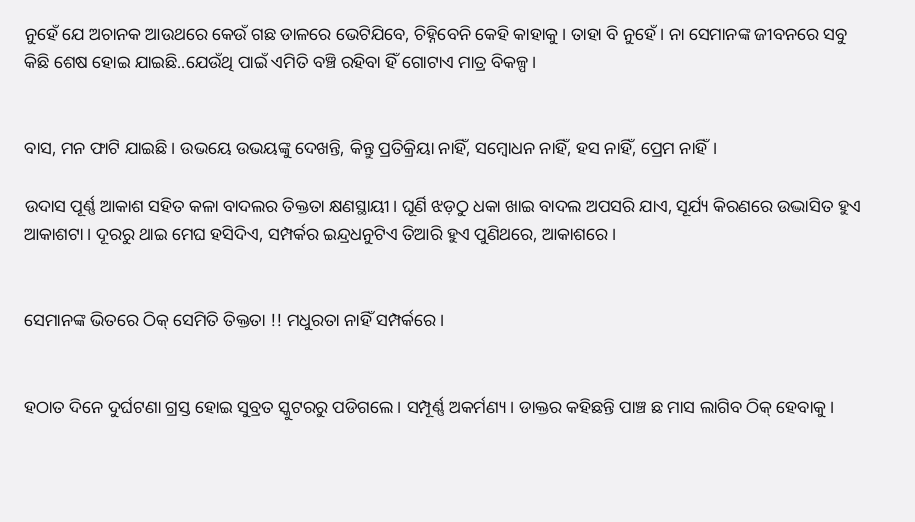ନୁହେଁ ଯେ ଅଚାନକ ଆଉଥରେ କେଉଁ ଗଛ ଡାଳରେ ଭେଟିଯିବେ, ଚିହ୍ନିବେନି କେହି କାହାକୁ। ତାହା ବି ନୁହେଁ। ନା ସେମାନଙ୍କ ଜୀବନରେ ସବୁ କିଛି ଶେଷ ହୋଇ ଯାଇଛି..ଯେଉଁଥି ପାଇଁ ଏମିତି ବଞ୍ଚି ରହିବା ହିଁ ଗୋଟାଏ ମାତ୍ର ବିକଳ୍ପ।


ବାସ, ମନ ଫାଟି ଯାଇଛି। ଉଭୟେ ଉଭୟଙ୍କୁ ଦେଖନ୍ତି, କିନ୍ତୁ ପ୍ରତିକ୍ରିୟା ନାହିଁ, ସମ୍ବୋଧନ ନାହିଁ, ହସ ନାହିଁ, ପ୍ରେମ ନାହିଁ।

ଉଦାସ ପୂର୍ଣ୍ଣ ଆକାଶ ସହିତ କଳା ବାଦଲର ତିକ୍ତତା କ୍ଷଣସ୍ଥାୟୀ। ଘୂର୍ଣି ଝଡ଼ଠୁ ଧକା ଖାଇ ବାଦଲ ଅପସରି ଯାଏ, ସୂର୍ଯ୍ୟ କିରଣରେ ଉଦ୍ଭାସିତ ହୁଏ ଆକାଶଟା। ଦୂରରୁ ଥାଇ ମେଘ ହସିଦିଏ, ସମ୍ପର୍କର ଇନ୍ଦ୍ରଧନୁଟିଏ ତିଆରି ହୁଏ ପୁଣିଥରେ, ଆକାଶରେ।


ସେମାନଙ୍କ ଭିତରେ ଠିକ୍ ସେମିତି ତିକ୍ତତା !! ମଧୁରତା ନାହିଁ ସମ୍ପର୍କରେ।


ହଠାତ ଦିନେ ଦୁର୍ଘଟଣା ଗ୍ରସ୍ତ ହୋଇ ସୁବ୍ରତ ସ୍କୁଟରରୁ ପଡିଗଲେ। ସମ୍ପୂର୍ଣ୍ଣ ଅକର୍ମଣ୍ୟ। ଡାକ୍ତର କହିଛନ୍ତି ପାଞ୍ଚ ଛ ମାସ ଲାଗିବ ଠିକ୍ ହେବାକୁ।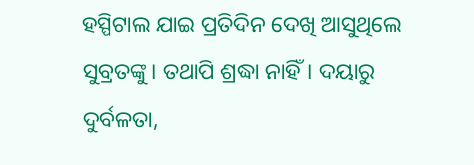ହସ୍ପିଟାଲ ଯାଇ ପ୍ରତିଦିନ ଦେଖି ଆସୁଥିଲେ ସୁବ୍ରତଙ୍କୁ। ତଥାପି ଶ୍ରଦ୍ଧା ନାହିଁ। ଦୟାରୁ ଦୁର୍ବଳତା,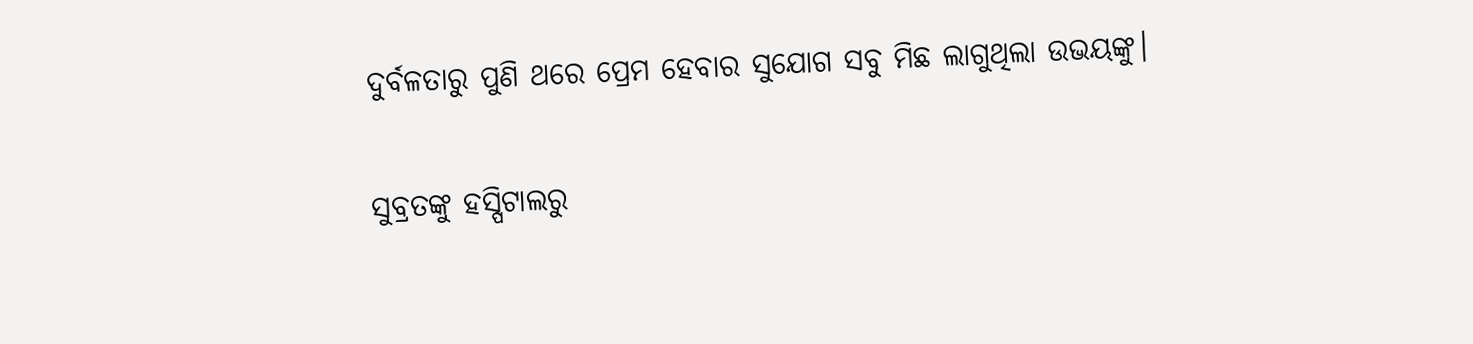ଦୁର୍ବଳତାରୁ ପୁଣି ଥରେ ପ୍ରେମ ହେବାର ସୁଯୋଗ ସବୁ ମିଛ ଲାଗୁଥିଲା ଉଭୟଙ୍କୁ।

ସୁବ୍ରତଙ୍କୁ ହସ୍ପିଟାଲରୁ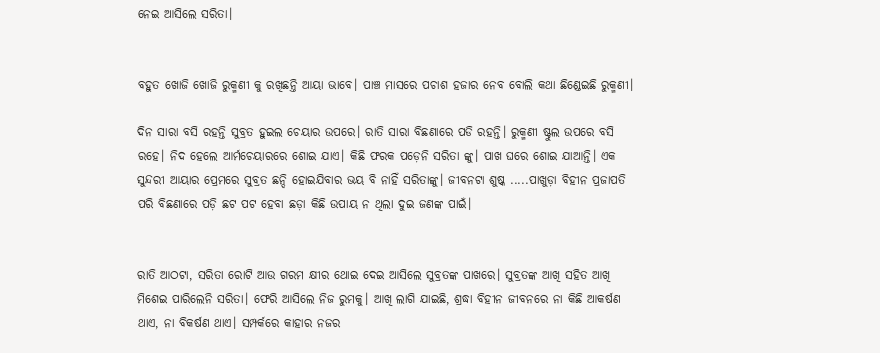ନେଇ ଆସିଲେ ସରିତା।


ବହୁତ ଖୋଜି ଖୋଜି ରୁକ୍ମଣୀ କୁ ରଖିଛନ୍ତି ଆୟା ଭାବେ। ପାଞ୍ଚ ମାସରେ ପଚାଶ ହଜାର ନେବ ବୋଲି କଥା ଛିଣ୍ଡେଇଛି ରୁକ୍ମଣୀ।

ଦିନ ସାରା ବସି ରହନ୍ତି ସୁବ୍ରତ ହୁଇଲ ଚେୟାର ଉପରେ। ରାତି ସାରା ବିଛଣାରେ ପଡି ରହନ୍ତି। ରୁକ୍ମଣୀ ଷ୍ଟୁଲ ଉପରେ ବସି ରହେ। ନିଦ ହେଲେ ଆର୍ମଚେୟାରରେ ଶୋଇ ଯାଏ। କିଛି ଫରକ ପଡ଼େନି ସରିତା ଙ୍କୁ। ପାଖ ଘରେ ଶୋଇ ଯାଆନ୍ତି। ଏକ ସୁନ୍ଦରୀ ଆୟାର ପ୍ରେମରେ ସୁବ୍ରତ ଛନ୍ଦି ହୋଇଯିବାର ଭୟ ବି ନାହିଁ ସରିତାଙ୍କୁ। ଜୀବନଟା ଶୁଷ୍କ .....ପାଖୁଡ଼ା ବିହୀନ ପ୍ରଜାପତି ପରି ବିଛଣାରେ ପଡ଼ି ଛଟ ପଟ ହେବା ଛଡ଼ା କିଛି ଉପାୟ ନ ଥିଲା ଦୁଇ ଜଣଙ୍କ ପାଇଁ।


ରାତି ଆଠଟା, ସରିତା ରୋଟି ଆଉ ଗରମ କ୍ଷୀର ଥୋଇ ଦେଇ ଆସିଲେ ସୁବ୍ରତଙ୍କ ପାଖରେ। ସୁବ୍ରତଙ୍କ ଆଖି ସହିତ ଆଖି ମିଶେଇ ପାରିଲେନି ସରିତା। ଫେରି ଆସିଲେ ନିଜ ରୁମକୁ। ଆଖି ଲାଗି ଯାଇଛି, ଶ୍ରଦ୍ଧା ବିହୀନ ଜୀବନରେ ନା କିଛି ଆକର୍ଷଣ ଥାଏ, ନା ବିକର୍ଷଣ ଥାଏ। ସମ୍ପର୍କରେ କାହାର ନଜର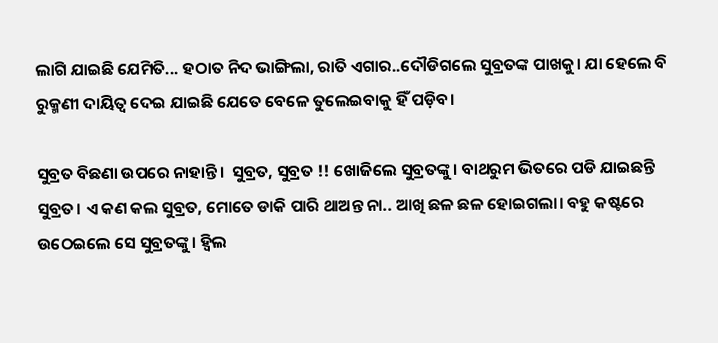ଲାଗି ଯାଇଛି ଯେମିତି... ହଠାତ ନିଦ ଭାଙ୍ଗିଲା, ରାତି ଏଗାର..ଦୌଡିଗଲେ ସୁବ୍ରତଙ୍କ ପାଖକୁ। ଯା ହେଲେ ବି ରୁକ୍ମଣୀ ଦାୟିତ୍ଵ ଦେଇ ଯାଇଛି ଯେତେ ବେଳେ ତୁଲେଇବାକୁ ହିଁ ପଡ଼ିବ।

ସୁବ୍ରତ ବିଛଣା ଉପରେ ନାହାନ୍ତି।  ସୁବ୍ରତ, ସୁବ୍ରତ !! ଖୋଜିଲେ ସୁବ୍ରତଙ୍କୁ। ବାଥରୁମ ଭିତରେ ପଡି ଯାଇଛନ୍ତି ସୁବ୍ରତ। ଏ କଣ କଲ ସୁବ୍ରତ, ମୋତେ ଡାକି ପାରି ଥାଅନ୍ତ ନା.. ଆଖି ଛଳ ଛଳ ହୋଇଗଲା। ବହୁ କଷ୍ଟରେ ଉଠେଇଲେ ସେ ସୁବ୍ରତଙ୍କୁ। ହ୍ୱିଲ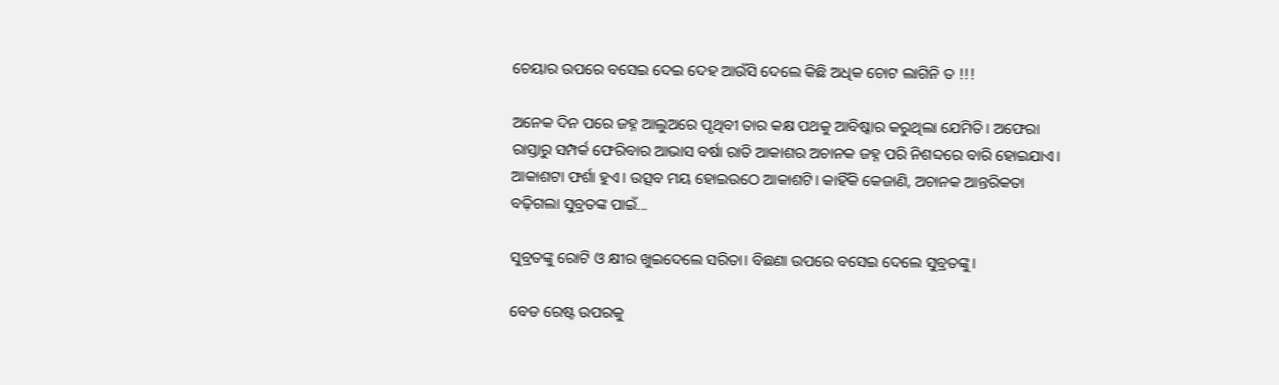ଚେୟାର ଉପରେ ବସେଇ ଦେଇ ଦେହ ଆଉଁସି ଦେଲେ କିଛି ଅଧିକ ଚୋଟ ଲାଗିନି ତ !!!

ଅନେକ ଦିନ ପରେ ଜହ୍ନ ଆଲୁଅରେ ପୃଥିବୀ ତାର କକ୍ଷ ପଥକୁ ଆବିଷ୍କାର କରୁଥିଲା ଯେମିତି। ଅଫେରା ରାସ୍ତାରୁ ସମ୍ପର୍କ ଫେରିବାର ଆଭାସ ବର୍ଷା ରାତି ଆକାଶର ଅଚାନକ ଜହ୍ନ ପରି ନିଶବ୍ଦରେ ବାରି ହୋଇଯାଏ। ଆକାଶଟା ଫର୍ଶା ହୁଏ। ଉତ୍ସବ ମୟ ହୋଇଉଠେ ଆକାଶଟି। କାହିଁକି କେଜାଣି, ଅଚାନକ ଆନ୍ତରିକତା ବଢ଼ିଗଲା ସୁବ୍ରତଙ୍କ ପାଇଁ...

ସୁବ୍ରତଙ୍କୁ ରୋଟି ଓ କ୍ଷୀର ଖୁଇଦେଲେ ସରିତା। ବିଛଣା ଉପରେ ବସେଇ ଦେଲେ ସୁବ୍ରତଙ୍କୁ।

ବେଡ ରେଷ୍ଟ ଉପରକୁ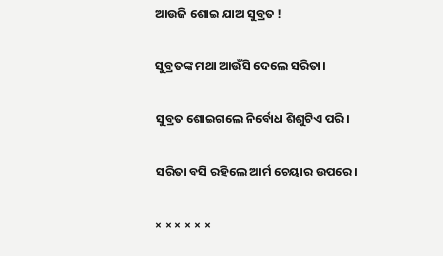ଆଉଜି ଶୋଇ ଯାଅ ସୁବ୍ରତ !

ସୁବ୍ରତଙ୍କ ମଥା ଆଉଁସି ଦେଲେ ସରିତା।

ସୁବ୍ରତ ଶୋଇଗଲେ ନିର୍ବୋଧ ଶିଶୁଟିଏ ପରି।

ସରିତା ବସି ରହିଲେ ଆର୍ମ ଚେୟାର ଉପରେ।

× × × × × ×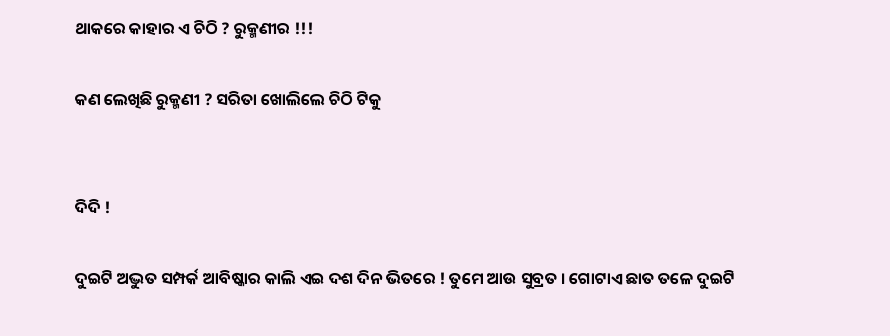ଥାକରେ କାହାର ଏ ଚିଠି ? ରୁକ୍ମଣୀର !!!

କଣ ଲେଖିଛି ରୁକ୍ମଣୀ ? ସରିତା ଖୋଲିଲେ ଚିଠି ଟିକୁ


ଦିଦି !

ଦୁଇଟି ଅଦ୍ଭୁତ ସମ୍ପର୍କ ଆବିଷ୍କାର କାଲି ଏଇ ଦଶ ଦିନ ଭିତରେ ! ତୁମେ ଆଉ ସୁବ୍ରତ । ଗୋଟାଏ ଛାତ ତଳେ ଦୁଇଟି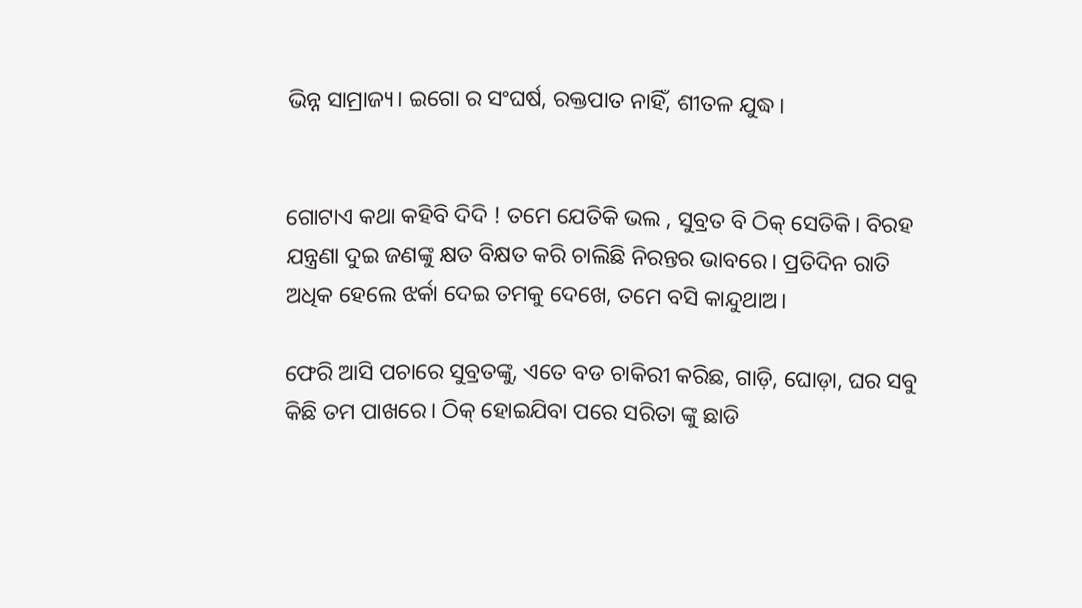ଭିନ୍ନ ସାମ୍ରାଜ୍ୟ। ଇଗୋ ର ସଂଘର୍ଷ, ରକ୍ତପାତ ନାହିଁ, ଶୀତଳ ଯୁଦ୍ଧ।


ଗୋଟାଏ କଥା କହିବି ଦିଦି ! ତମେ ଯେତିକି ଭଲ , ସୁବ୍ରତ ବି ଠିକ୍ ସେତିକି। ବିରହ ଯନ୍ତ୍ରଣା ଦୁଇ ଜଣଙ୍କୁ କ୍ଷତ ବିକ୍ଷତ କରି ଚାଲିଛି ନିରନ୍ତର ଭାବରେ। ପ୍ରତିଦିନ ରାତି ଅଧିକ ହେଲେ ଝର୍କା ଦେଇ ତମକୁ ଦେଖେ, ତମେ ବସି କାନ୍ଦୁଥାଅ।

ଫେରି ଆସି ପଚାରେ ସୁବ୍ରତଙ୍କୁ, ଏତେ ବଡ ଚାକିରୀ କରିଛ, ଗାଡ଼ି, ଘୋଡ଼ା, ଘର ସବୁ କିଛି ତମ ପାଖରେ। ଠିକ୍ ହୋଇଯିବା ପରେ ସରିତା ଙ୍କୁ ଛାଡି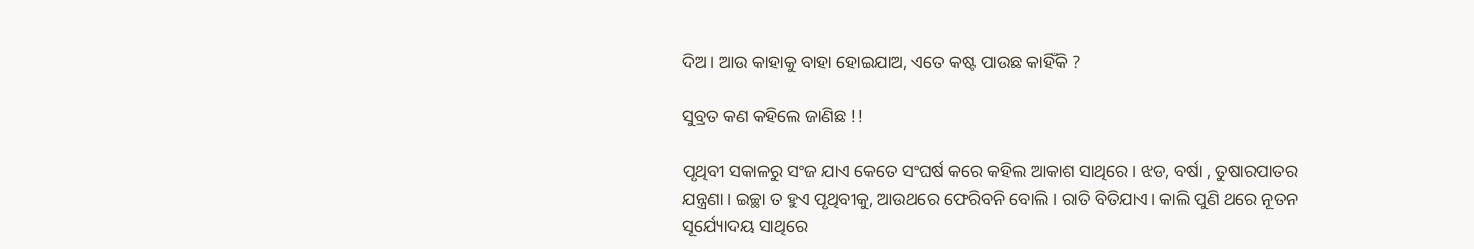ଦିଅ। ଆଉ କାହାକୁ ବାହା ହୋଇଯାଅ, ଏତେ କଷ୍ଟ ପାଉଛ କାହିଁକି ?

ସୁବ୍ରତ କଣ କହିଲେ ଜାଣିଛ !!

ପୃଥିବୀ ସକାଳରୁ ସଂଜ ଯାଏ କେତେ ସଂଘର୍ଷ କରେ କହିଲ ଆକାଶ ସାଥିରେ। ଝଡ, ବର୍ଷା , ତୁଷାରପାତର ଯନ୍ତ୍ରଣା। ଇଚ୍ଛା ତ ହୁଏ ପୃଥିବୀକୁ, ଆଉଥରେ ଫେରିବନି ବୋଲି । ରାତି ବିତିଯାଏ। କାଲି ପୁଣି ଥରେ ନୂତନ ସୂର୍ଯ୍ୟୋଦୟ ସାଥିରେ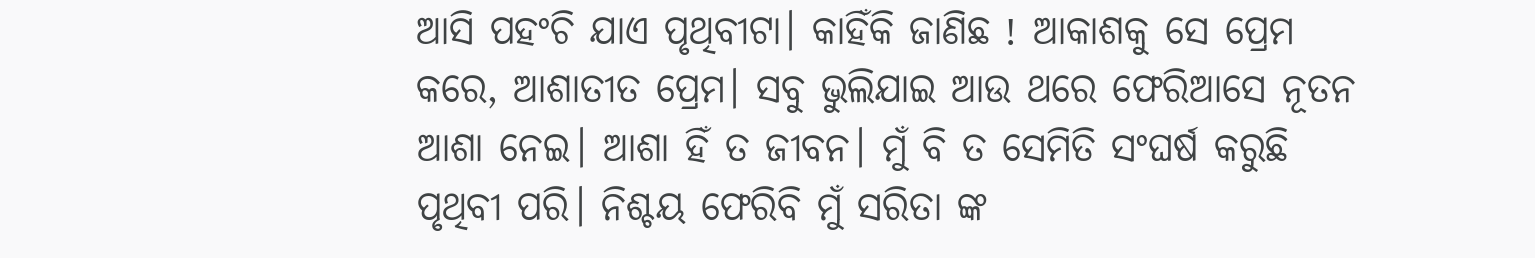ଆସି ପହଂଚି ଯାଏ ପୃଥିବୀଟା। କାହିଁକି ଜାଣିଛ ! ଆକାଶକୁ ସେ ପ୍ରେମ କରେ, ଆଶାତୀତ ପ୍ରେମ। ସବୁ ଭୁଲିଯାଇ ଆଉ ଥରେ ଫେରିଆସେ ନୂତନ ଆଶା ନେଇ। ଆଶା ହିଁ ତ ଜୀବନ। ମୁଁ ବି ତ ସେମିତି ସଂଘର୍ଷ କରୁଛି ପୃଥିବୀ ପରି। ନିଶ୍ଚୟ ଫେରିବି ମୁଁ ସରିତା ଙ୍କ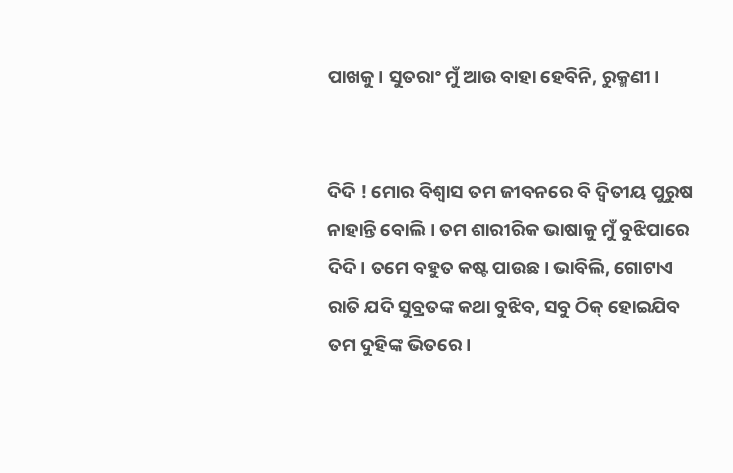ପାଖକୁ। ସୁତରାଂ ମୁଁ ଆଉ ବାହା ହେବିନି, ରୁକ୍ମଣୀ।


ଦିଦି ! ମୋର ବିଶ୍ବାସ ତମ ଜୀବନରେ ବି ଦ୍ଵିତୀୟ ପୁରୁଷ ନାହାନ୍ତି ବୋଲି। ତମ ଶାରୀରିକ ଭାଷାକୁ ମୁଁ ବୁଝିପାରେ ଦିଦି। ତମେ ବହୁତ କଷ୍ଟ ପାଉଛ। ଭାବିଲି, ଗୋଟାଏ ରାତି ଯଦି ସୁବ୍ରତଙ୍କ କଥା ବୁଝିବ, ସବୁ ଠିକ୍ ହୋଇଯିବ ତମ ଦୁହିଙ୍କ ଭିତରେ।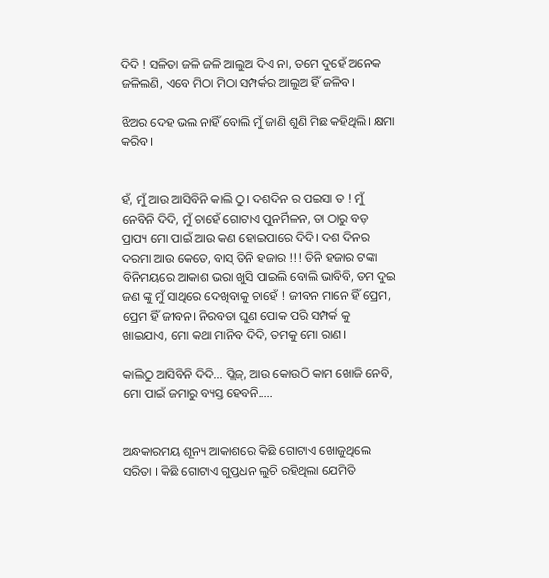ଦିଦି ! ସଳିତା ଜଳି ଜଳି ଆଲୁଅ ଦିଏ ନା, ତମେ ଦୁହେଁ ଅନେକ ଜଳିଲଣି, ଏବେ ମିଠା ମିଠା ସମ୍ପର୍କର ଆଲୁଅ ହିଁ ଜଳିବ।

ଝିଅର ଦେହ ଭଲ ନାହିଁ ବୋଲି ମୁଁ ଜାଣି ଶୁଣି ମିଛ କହିଥିଲି। କ୍ଷମା କରିବ।


ହଁ, ମୁଁ ଆଉ ଆସିବିନି କାଲି ଠୁ। ଦଶଦିନ ର ପଇସା ତ ! ମୁଁ ନେବିନି ଦିଦି, ମୁଁ ଚାହେଁ ଗୋଟାଏ ପୁନର୍ମିଳନ, ତା ଠାରୁ ବଡ଼ ପ୍ରାପ୍ୟ ମୋ ପାଇଁ ଆଉ କଣ ହୋଇପାରେ ଦିଦି। ଦଶ ଦିନର ଦରମା ଆଉ କେତେ, ବାସ୍ ତିନି ହଜାର !!! ତିନି ହଜାର ଟଙ୍କା ବିନିମୟରେ ଆକାଶ ଭରା ଖୁସି ପାଇଲି ବୋଲି ଭାବିବି, ତମ ଦୁଇ ଜଣ ଙ୍କୁ ମୁଁ ସାଥିରେ ଦେଖିବାକୁ ଚାହେଁ ! ଜୀବନ ମାନେ ହିଁ ପ୍ରେମ, ପ୍ରେମ ହିଁ ଜୀବନ। ନିରବତା ଘୁଣ ପୋକ ପରି ସମ୍ପର୍କ କୁ ଖାଇଯାଏ, ମୋ କଥା ମାନିବ ଦିଦି, ତମକୁ ମୋ ରାଣ।

କାଲିଠୁ ଆସିବିନି ଦିଦି... ପ୍ଲିଜ୍, ଆଉ କୋଉଠି କାମ ଖୋଜି ନେବି, ମୋ ପାଇଁ ଜମାରୁ ବ୍ୟସ୍ତ ହେବନି.....


ଅନ୍ଧକାରମୟ ଶୂନ୍ୟ ଆକାଶରେ କିଛି ଗୋଟାଏ ଖୋଜୁଥିଲେ ସରିତା । କିଛି ଗୋଟାଏ ଗୁପ୍ତଧନ ଲୁଚି ରହିଥିଲା ଯେମିତି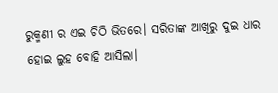ରୁକ୍ମଣୀ ର ଏଇ ଚିଠି ଭିତରେ। ସରିତାଙ୍କ ଆଖିରୁ ଦୁଇ ଧାର ହୋଇ ଲୁହ ବୋହି ଆସିଲା।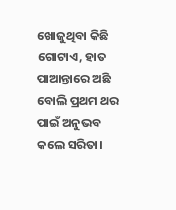ଖୋଜୁଥିବା କିଛି ଗୋଟାଏ, ହାତ ପାଆନ୍ତାରେ ଅଛି ବୋଲି ପ୍ରଥମ ଥର ପାଇଁ ଅନୁଭବ କଲେ ସରିତା।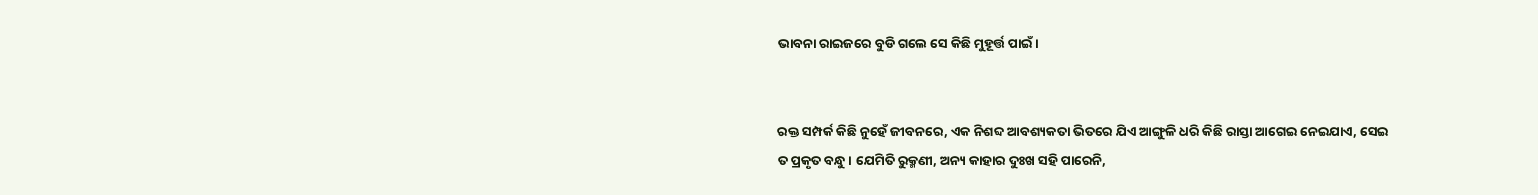ଭାବନା ରାଇଜରେ ବୁଡି ଗଲେ ସେ କିଛି ମୁହୂର୍ତ୍ତ ପାଇଁ।


ରକ୍ତ ସମ୍ପର୍କ କିଛି ନୁହେଁ ଜୀବନରେ, ଏକ ନିଶବ୍ଦ ଆବଶ୍ୟକତା ଭିତରେ ଯିଏ ଆଙ୍ଗୁଳି ଧରି କିଛି ରାସ୍ତା ଆଗେଇ ନେଇଯାଏ, ସେଇ ତ ପ୍ରକୃତ ବନ୍ଧୁ। ଯେମିତି ରୁକ୍ମଣୀ, ଅନ୍ୟ କାହାର ଦୁଃଖ ସହି ପାରେନି,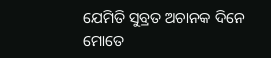ଯେମିତି ସୁବ୍ରତ ଅଚାନକ ଦିନେ ମୋତେ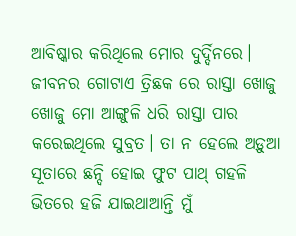ଆବିଷ୍କାର କରିଥିଲେ ମୋର ଦୁର୍ଦ୍ଦିନରେ। ଜୀବନର ଗୋଟାଏ ତ୍ରିଛକ ରେ ରାସ୍ତା ଖୋଜୁ ଖୋଜୁ ମୋ ଆଙ୍ଗୁଳି ଧରି ରାସ୍ତା ପାର କରେଇଥିଲେ ସୁବ୍ରତ। ତା ନ ହେଲେ ଅଡ଼ୁଆ ସୂତାରେ ଛନ୍ଦି ହୋଇ ଫୁଟ ପାଥ୍ ଗହଳି ଭିତରେ ହଜି ଯାଇଥାଆନ୍ତି ମୁଁ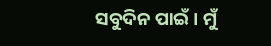ସବୁଦିନ ପାଇଁ। ମୁଁ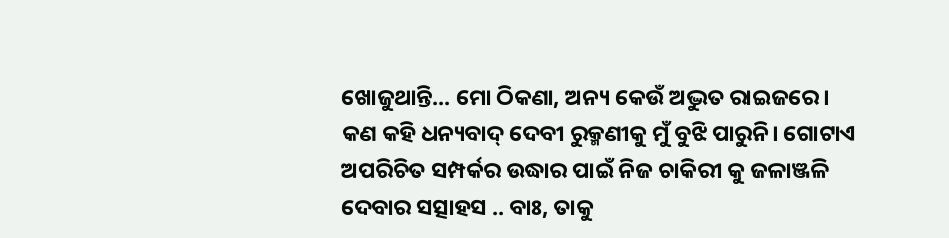ଖୋଜୁଥାନ୍ତି... ମୋ ଠିକଣା, ଅନ୍ୟ କେଉଁ ଅଦ୍ଭୁତ ରାଇଜରେ। କଣ କହି ଧନ୍ୟବାଦ୍ ଦେବୀ ରୁକ୍ମଣୀକୁ ମୁଁ ବୁଝି ପାରୁନି। ଗୋଟାଏ ଅପରିଚିତ ସମ୍ପର୍କର ଉଦ୍ଧାର ପାଇଁ ନିଜ ଚାକିରୀ କୁ ଜଳାଞ୍ଜଳି ଦେବାର ସତ୍ସାହସ .. ବାଃ, ତାକୁ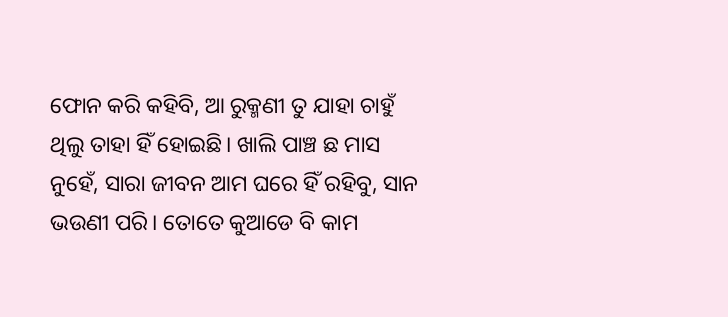ଫୋନ କରି କହିବି, ଆ ରୁକ୍ମଣୀ ତୁ ଯାହା ଚାହୁଁ ଥିଲୁ ତାହା ହିଁ ହୋଇଛି। ଖାଲି ପାଞ୍ଚ ଛ ମାସ ନୁହେଁ, ସାରା ଜୀବନ ଆମ ଘରେ ହିଁ ରହିବୁ, ସାନ ଭଉଣୀ ପରି। ତୋତେ କୁଆଡେ ବି କାମ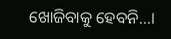ଖୋଜିବାକୁ ହେବନି...।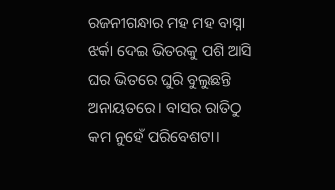ରଜନୀଗନ୍ଧାର ମହ ମହ ବାସ୍ନା ଝର୍କା ଦେଇ ଭିତରକୁ ପଶି ଆସି ଘର ଭିତରେ ଘୁରି ବୁଲୁଛନ୍ତି ଅନାୟତରେ। ବାସର ରାତିଠୁ କମ ନୁହେଁ ପରିବେଶଟା।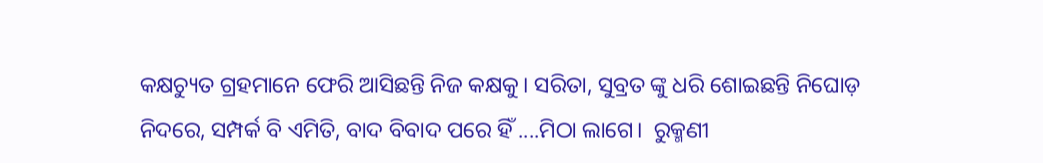କକ୍ଷଚ୍ୟୁତ ଗ୍ରହମାନେ ଫେରି ଆସିଛନ୍ତି ନିଜ କକ୍ଷକୁ। ସରିତା, ସୁବ୍ରତ ଙ୍କୁ ଧରି ଶୋଇଛନ୍ତି ନିଘୋଡ଼ ନିଦରେ, ସମ୍ପର୍କ ବି ଏମିତି, ବାଦ ବିବାଦ ପରେ ହିଁ ....ମିଠା ଲାଗେ।  ରୁକ୍ମଣୀ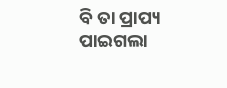ବି ତା ପ୍ରାପ୍ୟ ପାଇଗଲା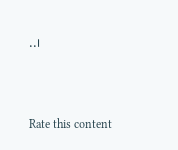..।



Rate this content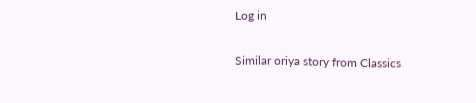Log in

Similar oriya story from Classics